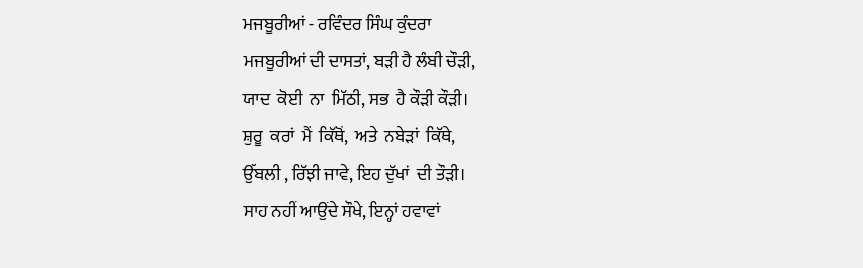ਮਜਬੂਰੀਆਂ - ਰਵਿੰਦਰ ਸਿੰਘ ਕੁੰਦਰਾ
ਮਜਬੂਰੀਆਂ ਦੀ ਦਾਸਤਾਂ, ਬੜੀ ਹੈ ਲੰਬੀ ਚੌੜੀ,
ਯਾਦ  ਕੋਈ  ਨਾ  ਮਿੱਠੀ, ਸਭ  ਹੈ ਕੌੜੀ ਕੌੜੀ।
ਸ਼ੁਰੂ  ਕਰਾਂ  ਮੈਂ  ਕਿੱਥੋਂ,  ਅਤੇ  ਨਬੇੜਾਂ  ਕਿੱਥੇ,
ਉੱਬਲੀ , ਰਿੱਝੀ ਜਾਵੇ, ਇਹ ਦੁੱਖਾਂ  ਦੀ ਤੌੜੀ।
ਸਾਹ ਨਹੀਂ ਆਉਂਦੇ ਸੌਖੇ, ਇਨ੍ਹਾਂ ਹਵਾਵਾਂ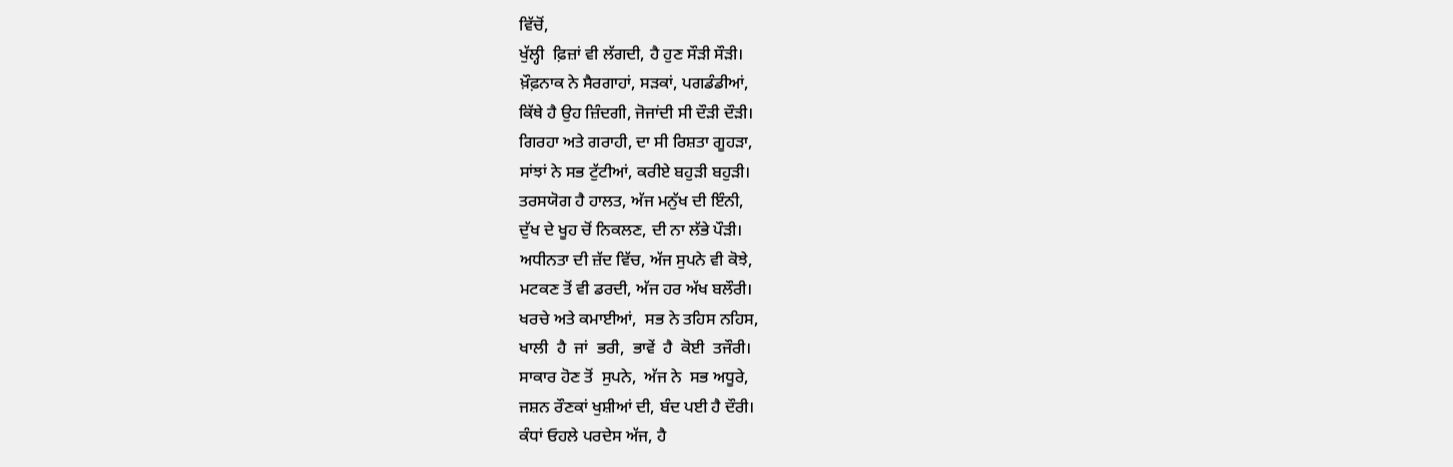ਵਿੱਚੋਂ,
ਖੁੱਲ੍ਹੀ  ਫ਼ਿਜ਼ਾਂ ਵੀ ਲੱਗਦੀ, ਹੈ ਹੁਣ ਸੌੜੀ ਸੌੜੀ।
ਖ਼ੌਫ਼ਨਾਕ ਨੇ ਸੈਰਗਾਹਾਂ, ਸੜਕਾਂ, ਪਗਡੰਡੀਆਂ,
ਕਿੱਥੇ ਹੈ ਉਹ ਜ਼ਿੰਦਗੀ, ਜੋਜਾਂਦੀ ਸੀ ਦੌੜੀ ਦੌੜੀ।
ਗਿਰਹਾ ਅਤੇ ਗਰਾਹੀ, ਦਾ ਸੀ ਰਿਸ਼ਤਾ ਗੂਹੜਾ,
ਸਾਂਝਾਂ ਨੇ ਸਭ ਟੁੱਟੀਆਂ, ਕਰੀਏ ਬਹੁੜੀ ਬਹੁੜੀ।
ਤਰਸਯੋਗ ਹੈ ਹਾਲਤ, ਅੱਜ ਮਨੁੱਖ ਦੀ ਇੰਨੀ,
ਦੁੱਖ ਦੇ ਖੂਹ ਚੋਂ ਨਿਕਲਣ, ਦੀ ਨਾ ਲੱਭੇ ਪੌੜੀ।
ਅਧੀਨਤਾ ਦੀ ਜ਼ੱਦ ਵਿੱਚ, ਅੱਜ ਸੁਪਨੇ ਵੀ ਕੋਝੇ,
ਮਟਕਣ ਤੋਂ ਵੀ ਡਰਦੀ, ਅੱਜ ਹਰ ਅੱਖ ਬਲੌਰੀ।
ਖਰਚੇ ਅਤੇ ਕਮਾਈਆਂ,  ਸਭ ਨੇ ਤਹਿਸ ਨਹਿਸ,
ਖਾਲੀ  ਹੈ  ਜਾਂ  ਭਰੀ,  ਭਾਵੇਂ  ਹੈ  ਕੋਈ  ਤਜੌਰੀ।
ਸਾਕਾਰ ਹੋਣ ਤੋਂ  ਸੁਪਨੇ,  ਅੱਜ ਨੇ  ਸਭ ਅਧੂਰੇ,
ਜਸ਼ਨ ਰੌਣਕਾਂ ਖੁਸ਼ੀਆਂ ਦੀ, ਬੰਦ ਪਈ ਹੈ ਦੌਰੀ।
ਕੰਧਾਂ ਓਹਲੇ ਪਰਦੇਸ ਅੱਜ, ਹੈ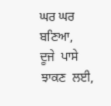ਘਰ ਘਰ ਬਣਿਆ,
ਦੂਜੇ  ਪਾਸੇ  ਝਾਕਣ  ਲਈ,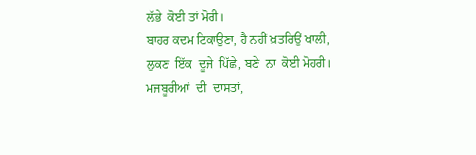ਲੱਭੇ  ਕੋਈ ਤਾਂ ਮੋਰੀ।
ਬਾਹਰ ਕਦਮ ਟਿਕਾਉਣਾ, ਹੈ ਨਹੀਂ ਖ਼ਤਰਿਉਂ ਖਾਲੀ,
ਲੁਕਣ  ਇੱਕ  ਦੂਜੇ  ਪਿੱਛੇ, ਬਣੇ  ਨਾ  ਕੋਈ ਮੋਹਰੀ।
ਮਜਬੂਰੀਆਂ  ਦੀ  ਦਾਸਤਾਂ,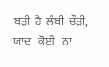ਬੜੀ  ਹੈ  ਲੰਬੀ  ਚੌੜੀ,
ਯਾਦ   ਕੋਈ   ਨਾ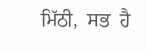ਮਿੱਠੀ,  ਸਭ  ਹੈ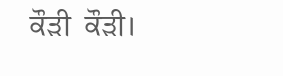ਕੌੜੀ  ਕੌੜੀ।